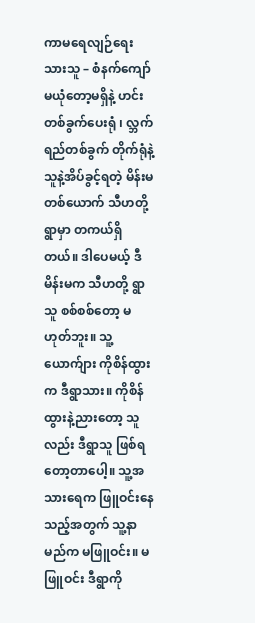ကာမရေလျဉ်ရေးသားသူ – စံနက်ကျော် မယုံတော့မရှိနဲ့ ဟင်းတစ်ခွက်ပေးရုံ ၊ လ္ဘက်ရည်တစ်ခွက် တိုက်ရုံနဲ့ သူနဲ့အိပ်ခွင့်ရတဲ့ မိန်းမတစ်ယောက် သီဟတို့ရွာမှာ တကယ်ရှိတယ်။ ဒါပေမယ့် ဒီမိန်းမက သီဟတို့ ရွာသူ စစ်စစ်တော့ မဟုတ်ဘူး။ သူ့ ယောက်ျား ကိုစိန်ထွားက ဒီရွာသား။ ကိုစိန်ထွားနဲ့ညားတော့ သူလည်း ဒီရွာသူ ဖြစ်ရတော့တာပေါ့။ သူ့အသားရေက ဖြူဝင်းနေသည့်အတွက် သူ့နာမည်က မဖြူဝင်း။ မဖြူဝင်း ဒီရွာကို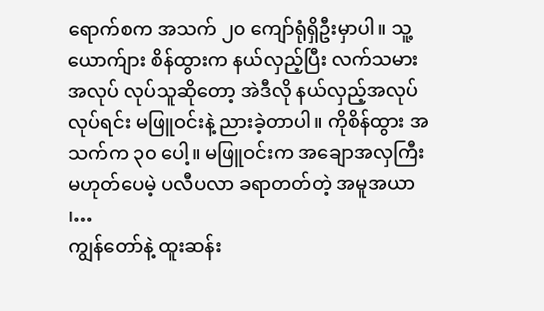ရောက်စက အသက် ၂၀ ကျော်ရုံရှိဦးမှာပါ။ သူ့ယောက်ျား စိန်ထွားက နယ်လှည့်ပြီး လက်သမားအလုပ် လုပ်သူဆိုတော့ အဲဒီလို နယ်လှည့်အလုပ်လုပ်ရင်း မဖြူဝင်းနဲ့ ညားခဲ့တာပါ။ ကိုစိန်ထွား အသက်က ၃၀ ပေါ့။ မဖြူဝင်းက အချောအလှကြီးမဟုတ်ပေမဲ့ ပလီပလာ ခရာတတ်တဲ့ အမူအယာ ၊…
ကျွန်တော်နဲ့ ထူးဆန်း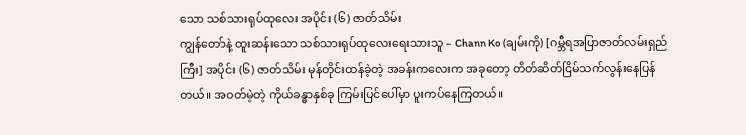သော သစ်သားရုပ်ထုလေး အပိုင်း (၆) ဇာတ်သိမ်း
ကျွန်တော်နဲ့ ထူးဆန်းသော သစ်သားရုပ်ထုလေးရေးသားသူ – Chann Ko (ချမ်းကို) [ဂမ္ဘီရအပြာဇာတ်လမ်းရှည်ကြီး] အပိုင်း (၆) ဇာတ်သိမ်း မုန်တိုင်းထန်ခဲ့တဲ့ အခန်းကလေးက အခုတော့ တိတ်ဆိတ်ငြိမ်သက်လွန်းနေပြန်တယ်။ အဝတ်မဲ့တဲ့ ကိုယ်ခန္ဓာနှစ်ခု ကြမ်းပြင်ပေါ်မှာ ပူးကပ်နေကြတယ်။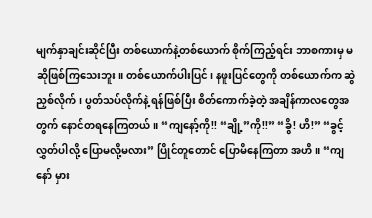မျက်နှာချင်းဆိုင်ပြီး တစ်ယောက်နဲ့တစ်ယောက် စိုက်ကြည့်ရင်း ဘာစကားမှ မဆိုဖြစ်ကြသေးဘူး။ တစ်ယောက်ပါးပြင်၊ နဖူးပြင်တွေကို တစ်ယောက်က ဆွဲညှစ်လိုက်၊ ပွတ်သပ်လိုက်နဲ့ ရန်ဖြစ်ပြီး စိတ်ကောက်ခဲ့တဲ့ အချိန်ကာလတွေအတွက် နောင်တရနေကြတယ်။ “ကျနော့်ကို!! “ချို့”ကို!!” “ခွိ! ဟိ!” “ခွင့်လွှတ်ပါလို့ ပြောမလို့မလား” ပြိုင်တူတောင် ပြောမိနေကြတာ အဟိ။ “ကျနော် မှား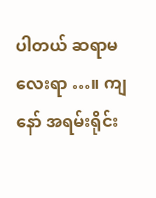ပါတယ် ဆရာမလေးရာ …။ ကျနော် အရမ်းရိုင်း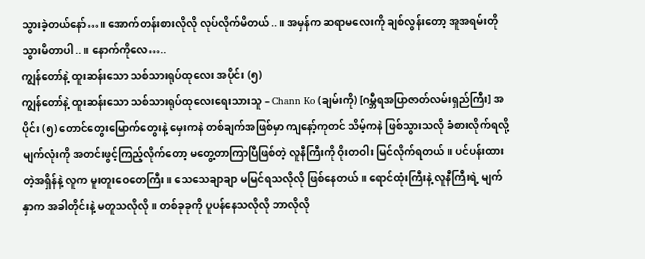သွားခဲ့တယ်နော်…။ အောက်တန်းစားလိုလို လုပ်လိုက်မိတယ်..။ အမှန်က ဆရာမလေးကို ချစ်လွန်းတော့ အူအရမ်းတိုသွားမိတာပါ..။ နောက်ကိုလေ…..
ကျွန်တော်နဲ့ ထူးဆန်းသော သစ်သားရုပ်ထုလေး အပိုင်း (၅)
ကျွန်တော်နဲ့ ထူးဆန်းသော သစ်သားရုပ်ထုလေးရေးသားသူ – Chann Ko (ချမ်းကို) [ဂမ္ဘီရအပြာဇာတ်လမ်းရှည်ကြီး] အပိုင်း (၅) တောင်တွေးမြောက်တွေးနဲ့ မှေးကနဲ တစ်ချက်အဖြစ်မှာ ကျနော့်ကုတင် သိမ့်ကနဲ ဖြစ်သွားသလို ခံစားလိုက်ရလို့ မျက်လုံးကို အတင်းဖွင့်ကြည့်လိုက်တော့ မတွေ့တာကြာပြီဖြစ်တဲ့ လူနီကြီးကို ဝိုးတဝါး မြင်လိုက်ရတယ်။ ပင်ပန်းထားတဲ့အရှိန်နဲ့ လူက မူးတူးဝေတေကြီး။ သေသေချာချာ မမြင်ရသလိုလို ဖြစ်နေတယ်။ ရောင်ထုံးကြီးနဲ့ လူနီကြီးရဲ့ မျက်နှာက အခါတိုင်းနဲ့ မတူသလိုလို။ တစ်ခုခုကို ပူပန်နေသလိုလို ဘာလိုလို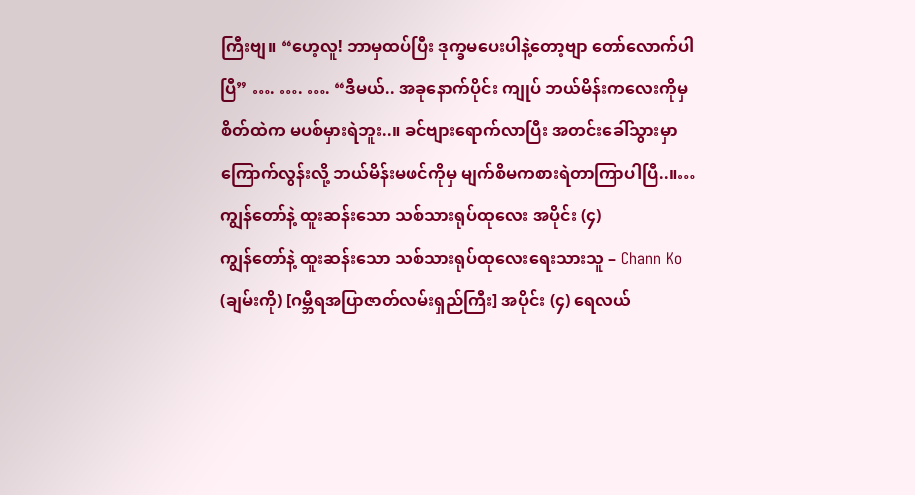ကြီးဗျ။ “ဟေ့လူ! ဘာမှထပ်ပြီး ဒုက္ခမပေးပါနဲ့တော့ဗျာ တော်လောက်ပါပြီ” …. …. …. “ဒီမယ်.. အခုနောက်ပိုင်း ကျုပ် ဘယ်မိန်းကလေးကိုမှ စိတ်ထဲက မပစ်မှားရဲဘူး..။ ခင်ဗျားရောက်လာပြီး အတင်းခေါ်သွားမှာ ကြောက်လွန်းလို့ ဘယ်မိန်းမဖင်ကိုမှ မျက်စိမကစားရဲတာကြာပါပြီ..။…
ကျွန်တော်နဲ့ ထူးဆန်းသော သစ်သားရုပ်ထုလေး အပိုင်း (၄)
ကျွန်တော်နဲ့ ထူးဆန်းသော သစ်သားရုပ်ထုလေးရေးသားသူ – Chann Ko (ချမ်းကို) [ဂမ္ဘီရအပြာဇာတ်လမ်းရှည်ကြီး] အပိုင်း (၄) ရေလယ်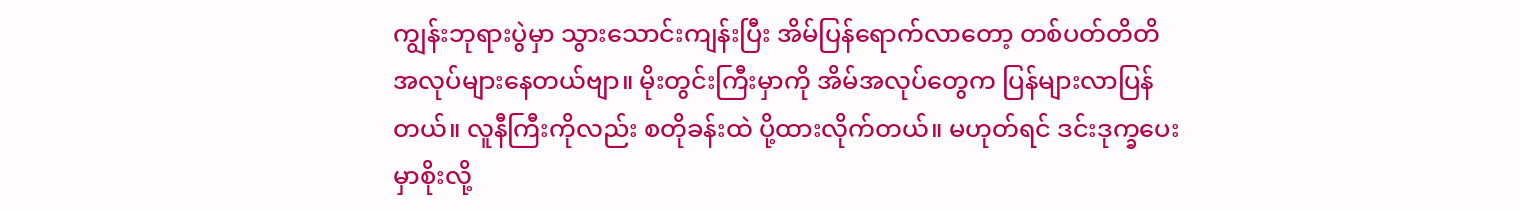ကျွန်းဘုရားပွဲမှာ သွားသောင်းကျန်းပြီး အိမ်ပြန်ရောက်လာတော့ တစ်ပတ်တိတိ အလုပ်များနေတယ်ဗျာ။ မိုးတွင်းကြီးမှာကို အိမ်အလုပ်တွေက ပြန်များလာပြန်တယ်။ လူနီကြီးကိုလည်း စတိုခန်းထဲ ပို့ထားလိုက်တယ်။ မဟုတ်ရင် ဒင်းဒုက္ခပေးမှာစိုးလို့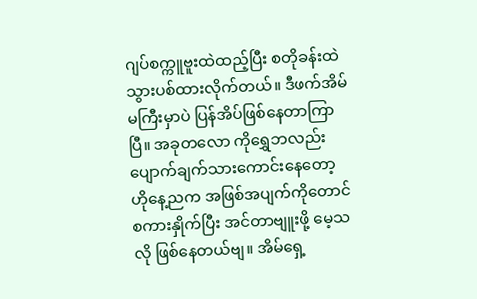ဂျပ်စက္ကူဗူးထဲထည့်ပြီး စတိုခန်းထဲ သွားပစ်ထားလိုက်တယ်။ ဒီဖက်အိမ်မကြီးမှာပဲ ပြန်အိပ်ဖြစ်နေတာကြာပြီ။ အခုတလော ကိုရွှေဘလည်း ပျောက်ချက်သားကောင်းနေတော့ ဟိုနေ့ညက အဖြစ်အပျက်ကိုတောင် စကားနှိုက်ပြီး အင်တာဗျူးဖို့ မေ့သလို ဖြစ်နေတယ်ဗျ။ အိမ်ရှေ့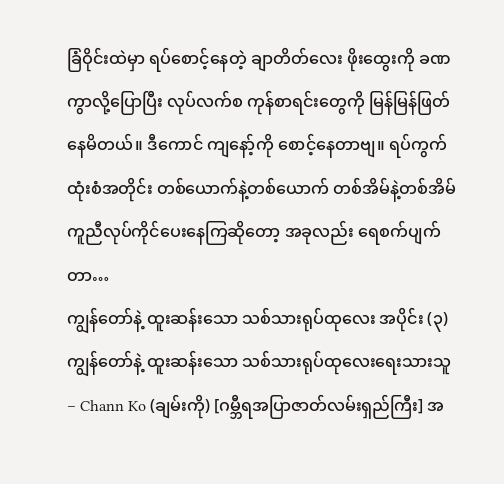ခြံဝိုင်းထဲမှာ ရပ်စောင့်နေတဲ့ ချာတိတ်လေး ဖိုးထွေးကို ခဏကွာလို့ပြောပြီး လုပ်လက်စ ကုန်စာရင်းတွေကို မြန်မြန်ဖြတ်နေမိတယ်။ ဒီကောင် ကျနော့်ကို စောင့်နေတာဗျ။ ရပ်ကွက်ထုံးစံအတိုင်း တစ်ယောက်နဲ့တစ်ယောက် တစ်အိမ်နဲ့တစ်အိမ် ကူညီလုပ်ကိုင်ပေးနေကြဆိုတော့ အခုလည်း ရေစက်ပျက်တာ…
ကျွန်တော်နဲ့ ထူးဆန်းသော သစ်သားရုပ်ထုလေး အပိုင်း (၃)
ကျွန်တော်နဲ့ ထူးဆန်းသော သစ်သားရုပ်ထုလေးရေးသားသူ – Chann Ko (ချမ်းကို) [ဂမ္ဘီရအပြာဇာတ်လမ်းရှည်ကြီး] အ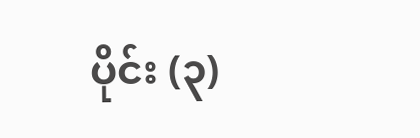ပိုင်း (၃)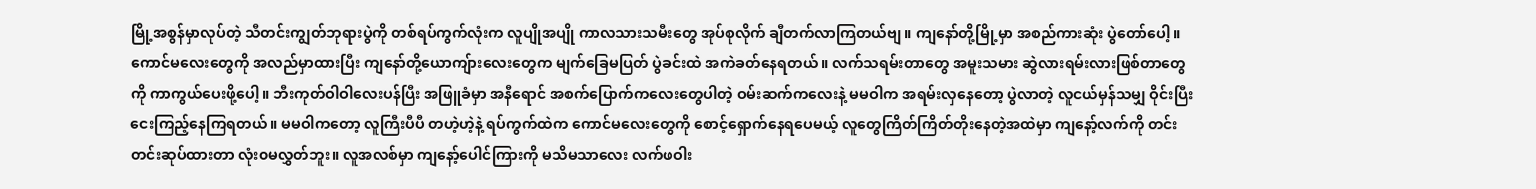မြို့အစွန်မှာလုပ်တဲ့ သီတင်းကျွတ်ဘုရားပွဲကို တစ်ရပ်ကွက်လုံးက လူပျိုအပျို ကာလသားသမီးတွေ အုပ်စုလိုက် ချီတက်လာကြတယ်ဗျ။ ကျနော်တို့မြို့မှာ အစည်ကားဆုံး ပွဲတော်ပေါ့။ ကောင်မလေးတွေကို အလည်မှာထားပြီး ကျနော်တို့ယောကျ်ားလေးတွေက မျက်ခြေမပြတ် ပွဲခင်းထဲ အကဲခတ်နေရတယ်။ လက်သရမ်းတာတွေ အမူးသမား ဆွဲလားရမ်းလားဖြစ်တာတွေကို ကာကွယ်ပေးဖို့ပေါ့။ ဘီးကုတ်ဝါဝါလေးပန်ပြီး အဖြူခံမှာ အနီရောင် အစက်ပြောက်ကလေးတွေပါတဲ့ ဝမ်းဆက်ကလေးနဲ့ မမဝါက အရမ်းလှနေတော့ ပွဲလာတဲ့ လူငယ်မှန်သမျှ ဝိုင်းပြီး ငေးကြည့်နေကြရတယ်။ မမဝါကတော့ လူကြီးပီပီ တဟဲ့ဟဲ့နဲ့ ရပ်ကွက်ထဲက ကောင်မလေးတွေကို စောင့်ရှောက်နေရပေမယ့် လူတွေကြိတ်ကြိတ်တိုးနေတဲ့အထဲမှာ ကျနော့်လက်ကို တင်းတင်းဆုပ်ထားတာ လုံး၀မလွှတ်ဘူး။ လူအလစ်မှာ ကျနော့်ပေါင်ကြားကို မသိမသာလေး လက်ဖဝါး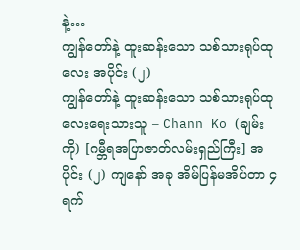နဲ့…
ကျွန်တော်နဲ့ ထူးဆန်းသော သစ်သားရုပ်ထုလေး အပိုင်း (၂)
ကျွန်တော်နဲ့ ထူးဆန်းသော သစ်သားရုပ်ထုလေးရေးသားသူ – Chann Ko (ချမ်းကို) [ဂမ္ဘီရအပြာဇာတ်လမ်းရှည်ကြီး] အပိုင်း (၂) ကျနော် အခု အိမ်ပြန်မအိပ်တာ ၄ ရက်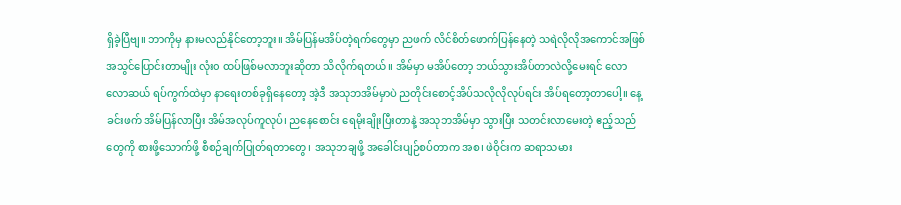ရှိခဲ့ပြီဗျ။ ဘာကိုမှ နားမလည်နိုင်တော့ဘူး။ အိမ်ပြန်မအိပ်တဲ့ရက်တွေမှာ ညဖက် လိင်စိတ်ဖောက်ပြန်နေတဲ့ သရဲလိုလိုအကောင်အဖြစ် အသွင်ပြောင်းတာမျိုး လုံး၀ ထပ်ဖြစ်မလာဘူးဆိုတာ သိလိုက်ရတယ်။ အိမ်မှာ မအိပ်တော့ ဘယ်သွားအိပ်တာလဲလို့မေးရင် လောလောဆယ် ရပ်ကွက်ထဲမှာ နာရေးတစ်ခုရှိနေတော့ အဲ့ဒီ အသုဘအိမ်မှာပဲ ညတိုင်းစောင့်အိပ်သလိုလိုလုပ်ရင်း အိပ်ရတော့တာပေါ့။ နေ့ခင်းဖက် အိမ်ပြန်လာပြီး အိမ်အလုပ်ကူလုပ်၊ ညနေစောင်း ရေမိုးချိုးပြီးတာနဲ့ အသုဘအိမ်မှာ သွားပြီး သတင်းလာမေးတဲ့ ဧည့်သည်တွေကို စားဖို့သောက်ဖို့ စီစဉ်ချက်ပြုတ်ရတာတွေ၊ အသုဘချဖို့ အခေါင်းပျဉ်စပ်တာက အစ၊ ဖဲဝိုင်းက ဆရာသမား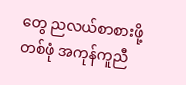တွေ ညလယ်စာစားဖို့တစ်ဖုံ အကုန်ကူညီ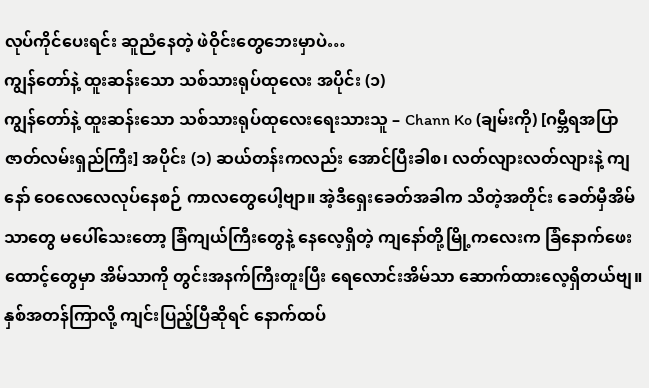လုပ်ကိုင်ပေးရင်း ဆူညံနေတဲ့ ဖဲဝိုင်းတွေဘေးမှာပဲ…
ကျွန်တော်နဲ့ ထူးဆန်းသော သစ်သားရုပ်ထုလေး အပိုင်း (၁)
ကျွန်တော်နဲ့ ထူးဆန်းသော သစ်သားရုပ်ထုလေးရေးသားသူ – Chann Ko (ချမ်းကို) [ဂမ္ဘီရအပြာဇာတ်လမ်းရှည်ကြီး] အပိုင်း (၁) ဆယ်တန်းကလည်း အောင်ပြီးခါစ၊ လတ်လျားလတ်လျားနဲ့ ကျနော် ဝေလေလေလုပ်နေစဉ် ကာလတွေပေါ့ဗျာ။ အဲ့ဒီရှေးခေတ်အခါက သိတဲ့အတိုင်း ခေတ်မှီအိမ်သာတွေ မပေါ်သေးတော့ ခြံကျယ်ကြီးတွေနဲ့ နေလေ့ရှိတဲ့ ကျနော်တို့မြို့ကလေးက ခြံနောက်ဖေးထောင့်တွေမှာ အိမ်သာကို တွင်းအနက်ကြီးတူးပြီး ရေလောင်းအိမ်သာ ဆောက်ထားလေ့ရှိတယ်ဗျ။ နှစ်အတန်ကြာလို့ ကျင်းပြည့်ပြီဆိုရင် နောက်ထပ်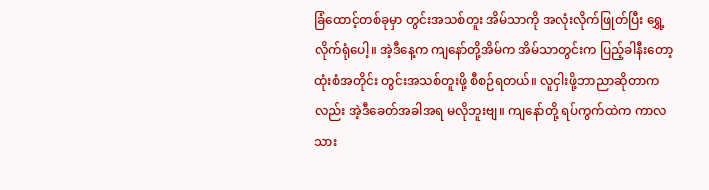ခြံထောင့်တစ်ခုမှာ တွင်းအသစ်တူး အိမ်သာကို အလုံးလိုက်ဖြုတ်ပြီး ရွှေ့လိုက်ရုံပေါ့။ အဲ့ဒီနေ့က ကျနော်တို့အိမ်က အိမ်သာတွင်းက ပြည့်ခါနီးတော့ ထုံးစံအတိုင်း တွင်းအသစ်တူးဖို့ စီစဉ်ရတယ်။ လူငှါးဖို့ဘာညာဆိုတာကလည်း အဲ့ဒီခေတ်အခါအရ မလိုဘူးဗျ။ ကျနော်တို့ ရပ်ကွက်ထဲက ကာလသား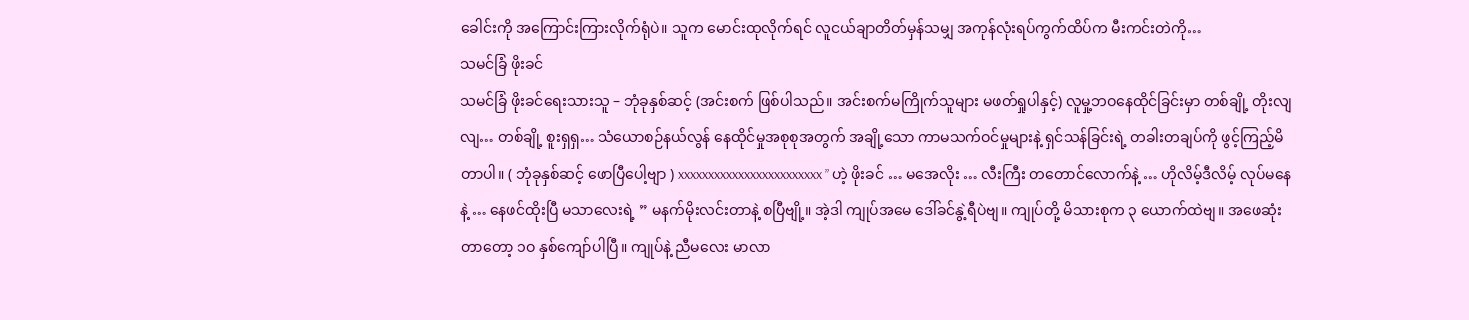ခေါင်းကို အကြောင်းကြားလိုက်ရုံပဲ။ သူက မောင်းထုလိုက်ရင် လူငယ်ချာတိတ်မှန်သမျှ အကုန်လုံးရပ်ကွက်ထိပ်က မီးကင်းတဲကို…
သမင်ခြံ ဖိုးခင်
သမင်ခြံ ဖိုးခင်ရေးသားသူ – ဘုံခုနှစ်ဆင့် (အင်းစက် ဖြစ်ပါသည်။ အင်းစက်မကြိုက်သူများ မဖတ်ရှုပါနှင့်) လူမှု့ဘဝနေထိုင်ခြင်းမှာ တစ်ချို့ တိုးလျလျ… တစ်ချို့ စူးရှရှ… သံယောစဉ်နယ်လွန် နေထိုင်မှုအစုစုအတွက် အချို့သော ကာမသက်ဝင်မှုများနဲ့ ရှင်သန်ခြင်းရဲ့ တခါးတချပ်ကို ဖွင့်ကြည့်မိတာပါ။ ( ဘုံခုနှစ်ဆင့် ဖောပြီပေါ့ဗျာ ) xxxxxxxxxxxxxxxxxxxxxxxx ” ဟဲ့ ဖိုးခင် … မအေလိုး … လီးကြီး တတောင်လောက်နဲ့ … ဟိုလိမ့်ဒီလိမ့် လုပ်မနေနဲ့ … နေဖင်ထိုးပြီ မသာလေးရဲ့ ” မနက်မိုးလင်းတာနဲ့ စပြီဗျို့။ အဲ့ဒါ ကျုပ်အမေ ဒေါ်ခင်နွဲ့ရီပဲဗျ။ ကျုပ်တို့ မိသားစုက ၃ ယောက်ထဲဗျ။ အဖေဆုံးတာတော့ ၁ဝ နှစ်ကျော်ပါပြီ။ ကျုပ်နဲ့ ညီမလေး မာလာ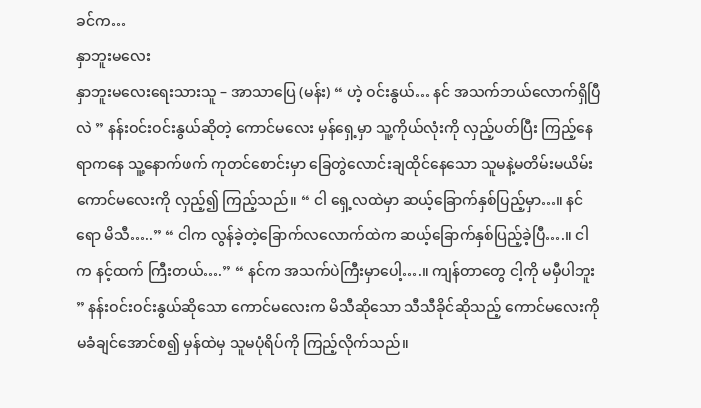ခင်က…
နှာဘူးမလေး
နှာဘူးမလေးရေးသားသူ – အာသာပြေ (မန်း) “ ဟဲ့ ဝင်းနွယ်… နင် အသက်ဘယ်လောက်ရှိပြီလဲ ” နန်းဝင်းဝင်းနွယ်ဆိုတဲ့ ကောင်မလေး မှန်ရှေ့မှာ သူ့ကိုယ်လုံးကို လှည့်ပတ်ပြီး ကြည့်နေရာကနေ သူ့နောက်ဖက် ကုတင်စောင်းမှာ ခြေတွဲလောင်းချထိုင်နေသော သူမနဲ့မတိမ်းမယိမ်း ကောင်မလေးကို လှည့်၍ ကြည့်သည်။ “ ငါ ရှေ့လထဲမှာ ဆယ့်ခြောက်နှစ်ပြည့်မှာ…။ နင်ရော မိသီ…..” “ ငါက လွန်ခဲ့တဲ့ခြောက်လလောက်ထဲက ဆယ့်ခြောက်နှစ်ပြည့်ခဲ့ပြီ….။ ငါက နင့်ထက် ကြီးတယ်….” “ နင်က အသက်ပဲကြီးမှာပေါ့….။ ကျန်တာတွေ ငါ့ကို မမှီပါဘူး ” နန်းဝင်းဝင်းနွယ်ဆိုသော ကောင်မလေးက မိသီဆိုသော သီသီခိုင်ဆိုသည့် ကောင်မလေးကို မခံချင်အောင်စ၍ မှန်ထဲမှ သူမပုံရိပ်ကို ကြည့်လိုက်သည်။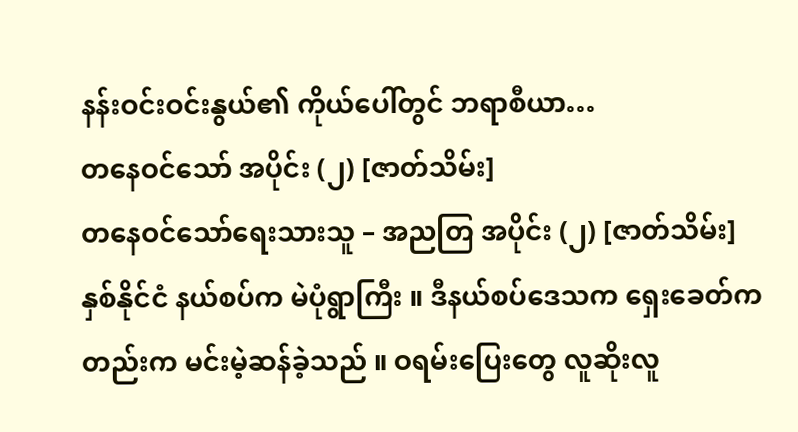နန်းဝင်းဝင်းနွယ်၏ ကိုယ်ပေါ်တွင် ဘရာစီယာ…
တနေဝင်သော် အပိုင်း (၂) [ဇာတ်သိမ်း]
တနေဝင်သော်ရေးသားသူ – အညတြ အပိုင်း (၂) [ဇာတ်သိမ်း] နှစ်နိုင်ငံ နယ်စပ်က မဲပုံရွာကြီး ။ ဒီနယ်စပ်ဒေသက ရှေးခေတ်ကတည်းက မင်းမဲ့ဆန်ခဲ့သည် ။ ဝရမ်းပြေးတွေ လူဆိုးလူ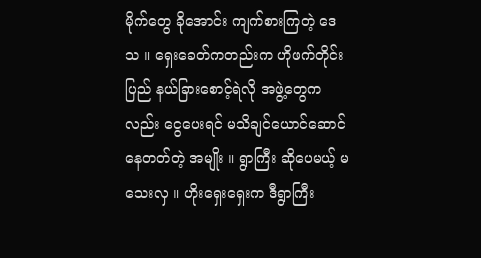မိုက်တွေ ခိုအောင်း ကျက်စားကြတဲ့ ဒေသ ။ ရှေးခေတ်ကတည်းက ဟိုဖက်တိုင်းပြည် နယ်ခြားစောင့်ရဲလို အဖွဲ့တွေကလည်း ငွေပေးရင် မသိချင်ယောင်ဆောင်နေတတ်တဲ့ အမျိုး ။ ရွာကြီး ဆိုပေမယ့် မသေးလှ ။ ဟိုးရှေးရှေးက ဒီရွာကြီး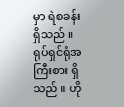မှာ ရဲစခန်း ရှိသည် ။ ရုပ်ရှင်ရုံအကြီးစား ရှိသည် ။ ဟို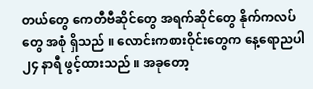တယ်တွေ ကေတီဗီဆိုင်တွေ အရက်ဆိုင်တွေ နိုက်ကလပ်တွေ အစုံ ရှိသည် ။ လောင်းကစားဝိုင်းတွေက နေ့ရောညပါ ၂၄ နာရီ ဖွင့်ထားသည် ။ အခုတော့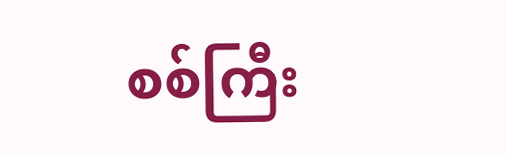စစ်ကြီး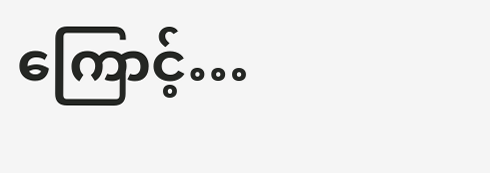ကြောင့်…